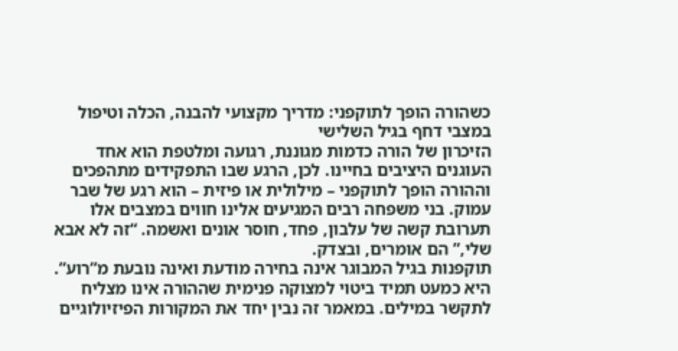כשהורה הופך לתוקפני: מדריך מקצועי להבנה, הכלה וטיפול במצבי דחף בגיל השלישי
הזיכרון של הורה כדמות מגוננת, רגועה ומלטפת הוא אחד העוגנים היציבים בחיינו. לכן, הרגע שבו התפקידים מתהפכים וההורה הופך לתוקפני – מילולית או פיזית – הוא רגע של שבר עמוק. בני משפחה רבים המגיעים אלינו חווים במצבים אלו תערובת קשה של עלבון, פחד, חוסר אונים ואשמה. “זה לא אבא שלי,” הם אומרים, ובצדק.
תוקפנות בגיל המבוגר אינה בחירה מודעת ואינה נובעת מ”רוע”. היא כמעט תמיד ביטוי למצוקה פנימית שההורה אינו מצליח לתקשר במילים. במאמר זה נבין יחד את המקורות הפיזיולוגיים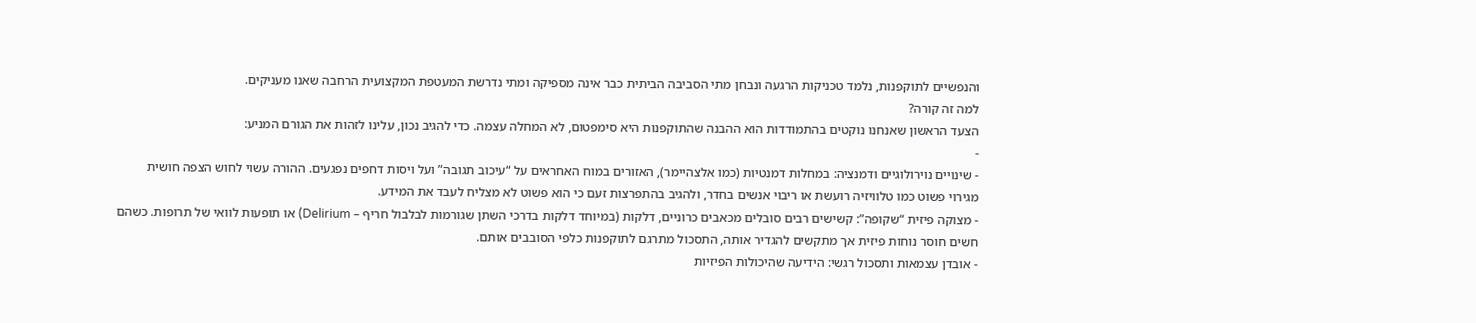והנפשיים לתוקפנות, נלמד טכניקות הרגעה ונבחן מתי הסביבה הביתית כבר אינה מספיקה ומתי נדרשת המעטפת המקצועית הרחבה שאנו מעניקים.
למה זה קורה?
הצעד הראשון שאנחנו נוקטים בהתמודדות הוא ההבנה שהתוקפנות היא סימפטום, לא המחלה עצמה. כדי להגיב נכון, עלינו לזהות את הגורם המניע:
-
- שינויים נוירולוגיים ודמנציה: במחלות דמנטיות (כמו אלצהיימר), האזורים במוח האחראים על “עיכוב תגובה” ועל ויסות דחפים נפגעים. ההורה עשוי לחוש הצפה חושית מגירוי פשוט כמו טלוויזיה רועשת או ריבוי אנשים בחדר, ולהגיב בהתפרצות זעם כי הוא פשוט לא מצליח לעבד את המידע.
- מצוקה פיזית “שקופה”: קשישים רבים סובלים מכאבים כרוניים, דלקות (במיוחד דלקות בדרכי השתן שגורמות לבלבול חריף – Delirium) או תופעות לוואי של תרופות. כשהם חשים חוסר נוחות פיזית אך מתקשים להגדיר אותה, התסכול מתרגם לתוקפנות כלפי הסובבים אותם.
- אובדן עצמאות ותסכול רגשי: הידיעה שהיכולות הפיזיות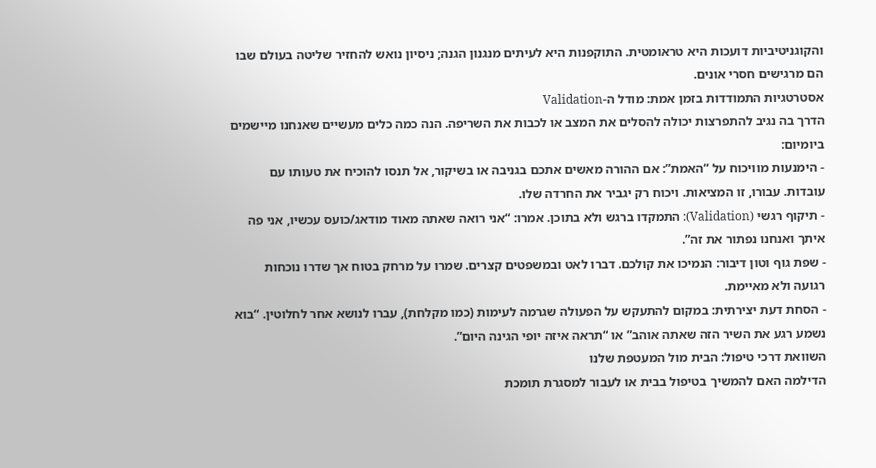והקוגניטיביות דועכות היא טראומטית. התוקפנות היא לעיתים מנגנון הגנה; ניסיון נואש להחזיר שליטה בעולם שבו הם מרגישים חסרי אונים.
אסטרטגיות התמודדות בזמן אמת: מודל ה-Validation
הדרך בה נגיב להתפרצות יכולה להסלים את המצב או לכבות את השריפה. הנה כמה כלים מעשיים שאנחנו מיישמים ביומיום:
- הימנעות מוויכוח על “האמת”: אם ההורה מאשים אתכם בגניבה או בשיקור, אל תנסו להוכיח את טעותו עם עובדות. עבורו, זו המציאות. ויכוח רק יגביר את החרדה שלו.
- תיקוף רגשי (Validation): התמקדו ברגש ולא בתוכן. אמרו: “אני רואה שאתה מאוד מודאג/כועס עכשיו, אני פה איתך ואנחנו נפתור את זה”.
- שפת גוף וטון דיבור: הנמיכו את קולכם. דברו לאט ובמשפטים קצרים. שמרו על מרחק בטוח אך שדרו נוכחות רגועה ולא מאיימת.
- הסחת דעת יצירתית: במקום להתעקש על הפעולה שגרמה לעימות (כמו מקלחת), עברו לנושא אחר לחלוטין. “בוא נשמע רגע את השיר הזה שאתה אוהב” או “תראה איזה יופי הגינה היום”.
השוואת דרכי טיפול: הבית מול המעטפת שלנו
הדילמה האם להמשיך בטיפול בבית או לעבור למסגרת תומכת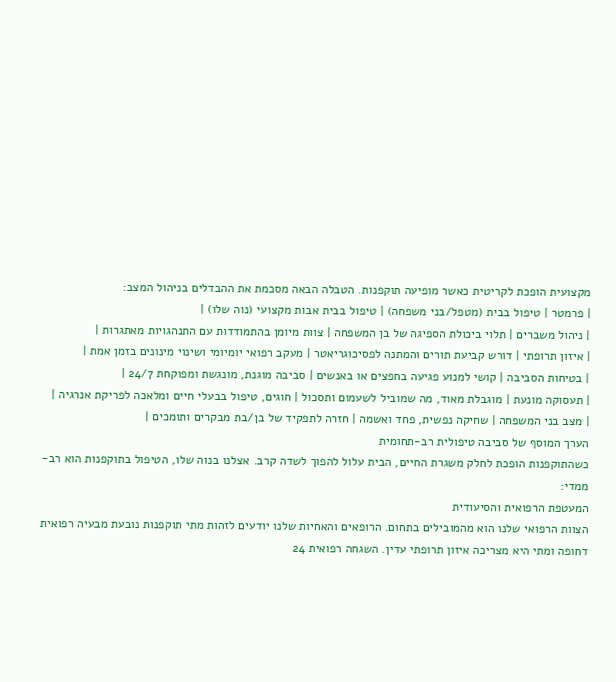מקצועית הופכת לקריטית כאשר מופיעה תוקפנות. הטבלה הבאה מסכמת את ההבדלים בניהול המצב:
| פרמטר | טיפול בבית (מטפל/בני משפחה) | טיפול בבית אבות מקצועי (נוה שלו) |
| ניהול משברים | תלוי ביכולת הספיגה של בן המשפחה | צוות מיומן בהתמודדות עם התנהגויות מאתגרות |
| איזון תרופתי | דורש קביעת תורים והמתנה לפסיכוגריאטר | מעקב רפואי יומיומי ושינוי מינונים בזמן אמת |
| בטיחות הסביבה | קושי למנוע פגיעה בחפצים או באנשים | סביבה מוגנת, מונגשת ומפוקחת 24/7 |
| תעסוקה מונעת | מוגבלת מאוד, מה שמוביל לשעמום ותסכול | חוגים, טיפול בבעלי חיים ומלאכה לפריקת אנרגיה |
| מצב בני המשפחה | שחיקה נפשית, פחד ואשמה | חזרה לתפקיד של בן/בת מבקרים ותומכים |
הערך המוסף של סביבה טיפולית רב-תחומית
כשהתוקפנות הופכת לחלק משגרת החיים, הבית עלול להפוך לשדה קרב. אצלנו בנוה שלו, הטיפול בתוקפנות הוא רב-ממדי:
המעטפת הרפואית והסיעודית
הצוות הרפואי שלנו הוא מהמובילים בתחום. הרופאים והאחיות שלנו יודעים לזהות מתי תוקפנות נובעת מבעיה רפואית דחופה ומתי היא מצריכה איזון תרופתי עדין. השגחה רפואית 24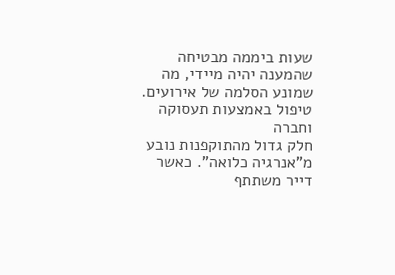שעות ביממה מבטיחה שהמענה יהיה מיידי, מה שמונע הסלמה של אירועים.
טיפול באמצעות תעסוקה וחברה
חלק גדול מהתוקפנות נובע מ”אנרגיה כלואה”. כאשר דייר משתתף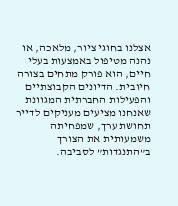אצלנו בחוגי ציור, מלאכה, או נהנה מטיפול באמצעות בעלי חיים, הוא פורק מתחים בצורה חיובית. הדיונים הקבוצתיים והפעילות החברתית המגוונת שאנחנו מציעים מעניקים לדייר תחושת ערך, שמפחיתה משמעותית את הצורך ב”התנגדות” לסביבה.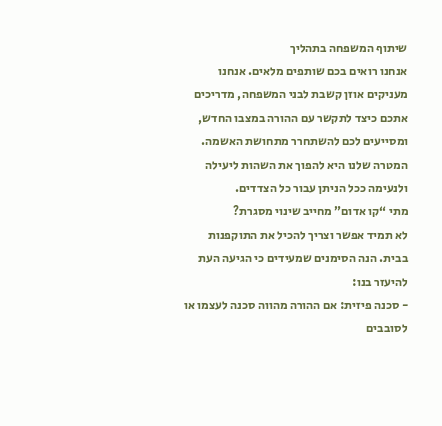שיתוף המשפחה בתהליך
אנחנו רואים בכם שותפים מלאים. אנחנו מעניקים אוזן קשבת לבני המשפחה, מדריכים אתכם כיצד לתקשר עם ההורה במצבו החדש, ומסייעים לכם להשתחרר מתחושת האשמה. המטרה שלנו היא להפוך את השהות ליעילה ולנעימה ככל הניתן עבור כל הצדדים.
מתי “קו אדום” מחייב שינוי מסגרת?
לא תמיד אפשר וצריך להכיל את התוקפנות בבית. הנה הסימנים שמעידים כי הגיעה העת להיעזר בנו:
- סכנה פיזית: אם ההורה מהווה סכנה לעצמו או לסובבים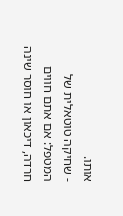אותו.
- שחיקה טוטאלית של המטפל: אם אתם חווים חרדה, דיכאון או חוסר שינה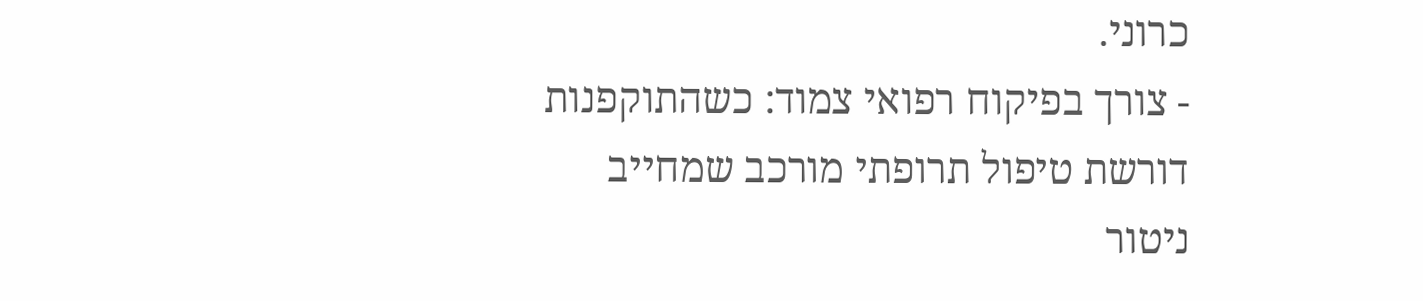כרוני.
- צורך בפיקוח רפואי צמוד: כשהתוקפנות דורשת טיפול תרופתי מורכב שמחייב ניטור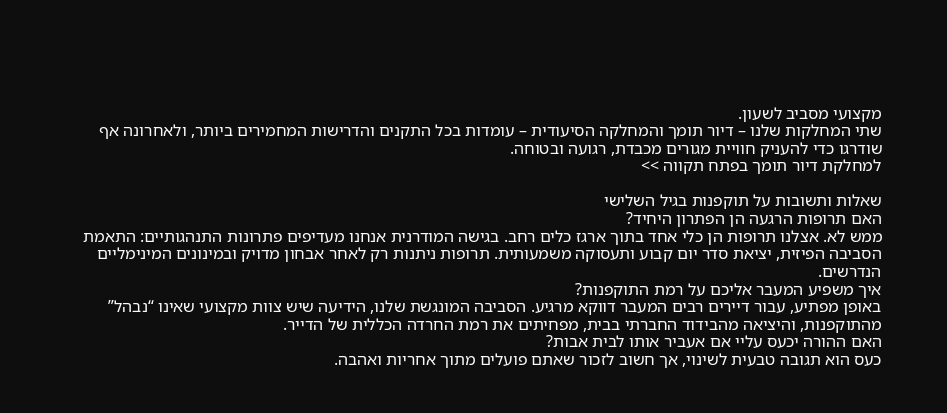מקצועי מסביב לשעון.
שתי המחלקות שלנו – דיור תומך והמחלקה הסיעודית – עומדות בכל התקנים והדרישות המחמירים ביותר, ולאחרונה אף שודרגו כדי להעניק חוויית מגורים מכבדת, רגועה ובטוחה.
למחלקת דיור תומך בפתח תקווה >>

שאלות ותשובות על תוקפנות בגיל השלישי
האם תרופות הרגעה הן הפתרון היחיד?
ממש לא. אצלנו תרופות הן כלי אחד בתוך ארגז כלים רחב. בגישה המודרנית אנחנו מעדיפים פתרונות התנהגותיים: התאמת הסביבה הפיזית, יציאת סדר יום קבוע ותעסוקה משמעותית. תרופות ניתנות רק לאחר אבחון מדויק ובמינונים המינימליים הנדרשים.
איך משפיע המעבר אליכם על רמת התוקפנות?
באופן מפתיע, עבור דיירים רבים המעבר דווקא מרגיע. הסביבה המונגשת שלנו, הידיעה שיש צוות מקצועי שאינו “נבהל” מהתוקפנות, והיציאה מהבידוד החברתי בבית, מפחיתים את רמת החרדה הכללית של הדייר.
האם ההורה יכעס עליי אם אעביר אותו לבית אבות?
כעס הוא תגובה טבעית לשינוי, אך חשוב לזכור שאתם פועלים מתוך אחריות ואהבה.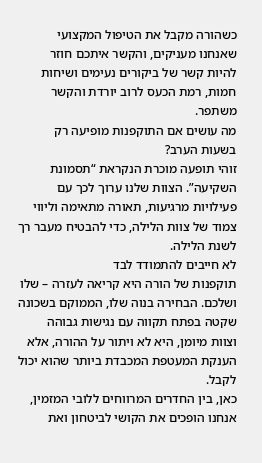כשהורה מקבל את הטיפול המקצועי שאנחנו מעניקים, והקשר איתכם חוזר להיות קשר של ביקורים נעימים ושיחות חמות, רמת הכעס לרוב יורדת והקשר משתפר.
מה עושים אם התוקפנות מופיעה רק בשעות הערב?
זוהי תופעה מוכרת הנקראת “תסמונת השקיעה”. הצוות שלנו ערוך לכך עם פעילויות מרגיעות, תאורה מתאימה וליווי צמוד של צוות הלילה, כדי להבטיח מעבר רך לשנת הלילה.
לא חייבים להתמודד לבד
תוקפנות של הורה היא קריאה לעזרה – שלו ושלכם. הבחירה בנוה שלו, הממוקם בשכונה שקטה בפתח תקווה עם נגישות גבוהה וצוות מיומן, היא לא ויתור על ההורה, אלא הענקת המעטפת המכבדת ביותר שהוא יכול לקבל.
כאן, בין החדרים המרווחים ללובי המזמין, אנחנו הופכים את הקושי לביטחון ואת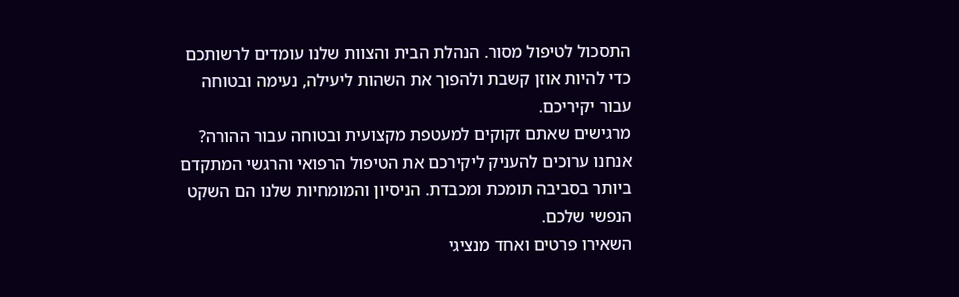התסכול לטיפול מסור. הנהלת הבית והצוות שלנו עומדים לרשותכם כדי להיות אוזן קשבת ולהפוך את השהות ליעילה, נעימה ובטוחה עבור יקיריכם.
מרגישים שאתם זקוקים למעטפת מקצועית ובטוחה עבור ההורה? אנחנו ערוכים להעניק ליקירכם את הטיפול הרפואי והרגשי המתקדם ביותר בסביבה תומכת ומכבדת. הניסיון והמומחיות שלנו הם השקט הנפשי שלכם.
השאירו פרטים ואחד מנציגי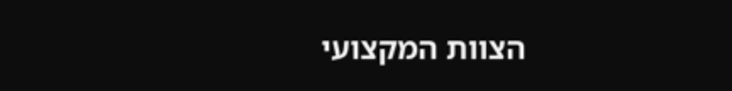הצוות המקצועי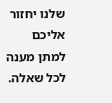שלנו יחזור אליכם למתן מענה לכל שאלה.